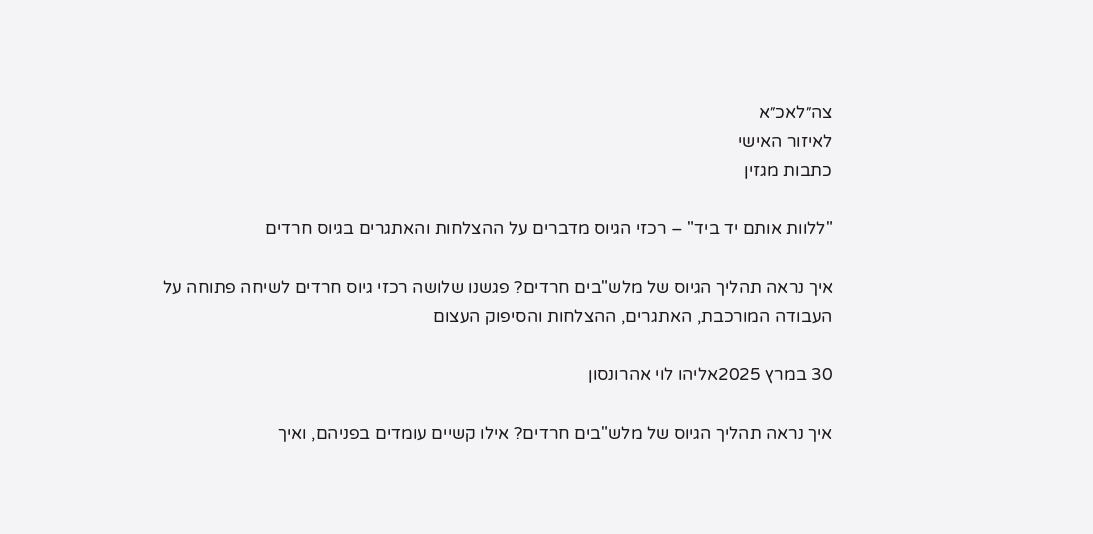צה״לאכ״א
לאיזור האישי
כתבות מגזין

"ללוות אותם יד ביד" – רכזי הגיוס מדברים על ההצלחות והאתגרים בגיוס חרדים

איך נראה תהליך הגיוס של מלש"בים חרדים? פגשנו שלושה רכזי גיוס חרדים לשיחה פתוחה על העבודה המורכבת, האתגרים, ההצלחות והסיפוק העצום

30 במרץ 2025אליהו לוי אהרונסון

איך נראה תהליך הגיוס של מלש"בים חרדים? אילו קשיים עומדים בפניהם, ואיך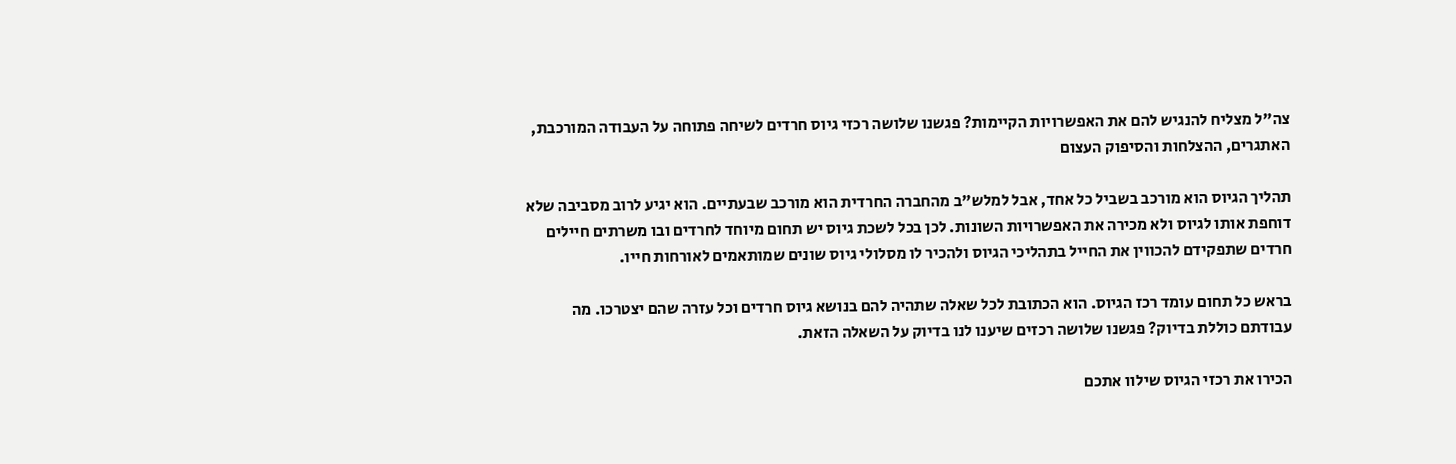צה"ל מצליח להנגיש להם את האפשרויות הקיימות? פגשנו שלושה רכזי גיוס חרדים לשיחה פתוחה על העבודה המורכבת, האתגרים, ההצלחות והסיפוק העצום

תהליך הגיוס הוא מורכב בשביל כל אחד, אבל למלש"ב מהחברה החרדית הוא מורכב שבעתיים. הוא יגיע לרוב מסביבה שלא דוחפת אותו לגיוס ולא מכירה את האפשרויות השונות. לכן בכל לשכת גיוס יש תחום מיוחד לחרדים ובו משרתים חיילים חרדים שתפקידם להכווין את החייל בתהליכי הגיוס ולהכיר לו מסלולי גיוס שונים שמותאמים לאורחות חייו.

בראש כל תחום עומד רכז הגיוס. הוא הכתובת לכל שאלה שתהיה להם בנושא גיוס חרדים וכל עזרה שהם יצטרכו. מה עבודתם כוללת בדיוק? פגשנו שלושה רכזים שיענו לנו בדיוק על השאלה הזאת.

הכירו את רכזי הגיוס שילוו אתכם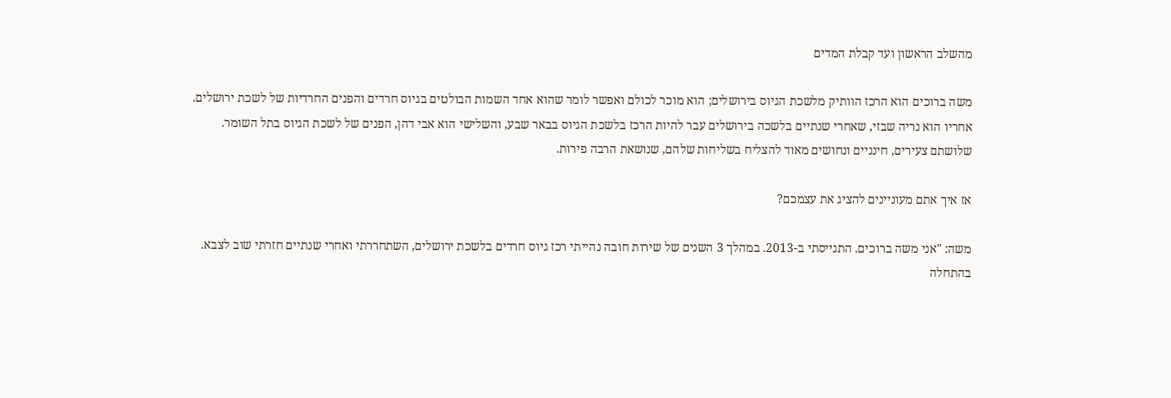מהשלב הראשון ועד קבלת המדים

משה ברוכים הוא הרכז הוותיק מלשכת הגיוס בירושלים; הוא מוכר לכולם ואפשר לומר שהוא אחד השמות הבולטים בגיוס חרדים והפנים החרדיות של לשכת ירושלים. אחריו הוא נריה שבזי, שאחרי שנתיים בלשכה בירושלים עבר להיות הרכז בלשכת הגיוס בבאר שבע, והשלישי הוא אבי דהן, הפנים של לשכת הגיוס בתל השומר. שלושתם צעירים, חינניים ונחושים מאוד להצליח בשליחות שלהם, שנושאת הרבה פירות.

אז איך אתם מעוניינים להציג את עצמכם?

משה: "אני משה ברוכים. התגייסתי ב-2013. במהלך 3 השנים של שירות חובה נהייתי רכז גיוס חרדים בלשכת ירושלים, השתחררתי ואחרי שנתיים חזרתי שוב לצבא. בהתחלה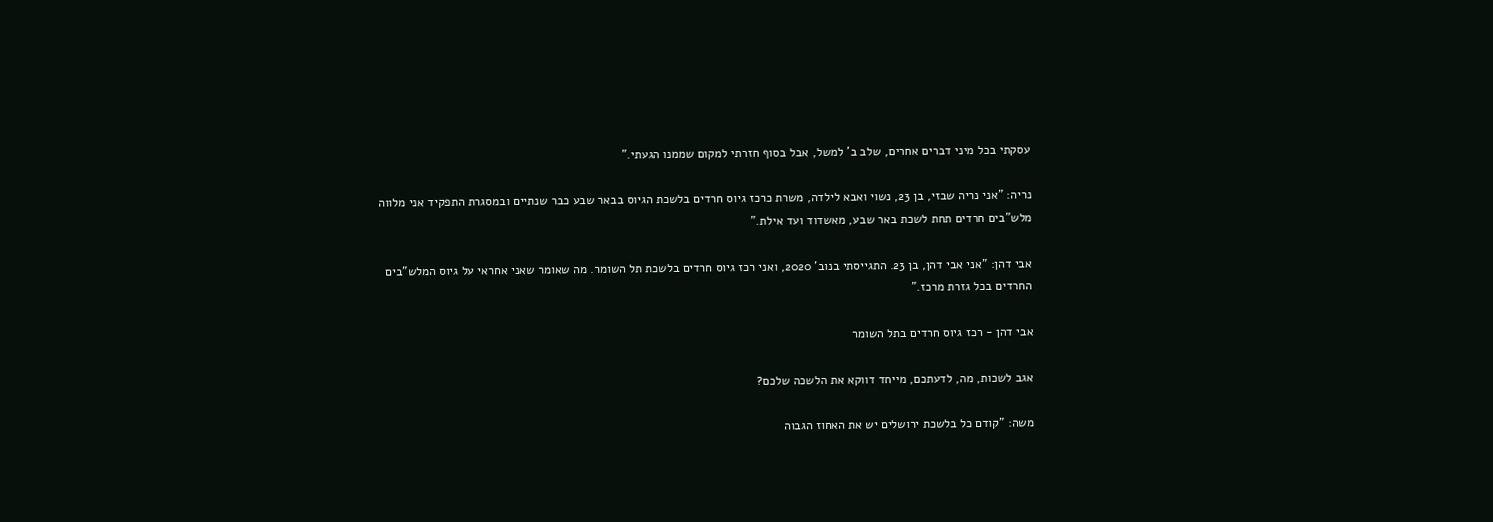עסקתי בכל מיני דברים אחרים, שלב ב' למשל, אבל בסוף חזרתי למקום שממנו הגעתי."

נריה: "אני נריה שבזי, בן 23, נשוי ואבא לילדה, משרת כרכז גיוס חרדים בלשכת הגיוס בבאר שבע כבר שנתיים ובמסגרת התפקיד אני מלווה מלש"בים חרדים תחת לשכת באר שבע, מאשדוד ועד אילת."

אבי דהן: "אני אבי דהן, בן 23. התגייסתי בנוב' 2020, ואני רכז גיוס חרדים בלשכת תל השומר. מה שאומר שאני אחראי על גיוס המלש"בים החרדים בכל גזרת מרכז."

אבי דהן - רכז גיוס חרדים בתל השומר

אגב לשכות, מה, לדעתכם, מייחד דווקא את הלשכה שלכם?

משה: "קודם כל בלשכת ירושלים יש את האחוז הגבוה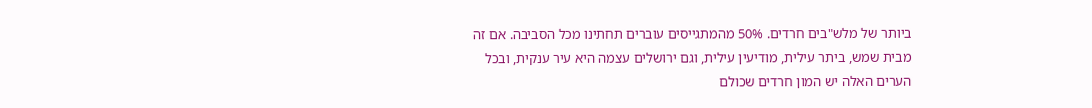ביותר של מלש"בים חרדים. 50% מהמתגייסים עוברים תחתינו מכל הסביבה. אם זה מבית שמש, ביתר עילית, מודיעין עילית, וגם ירושלים עצמה היא עיר ענקית, ובכל הערים האלה יש המון חרדים שכולם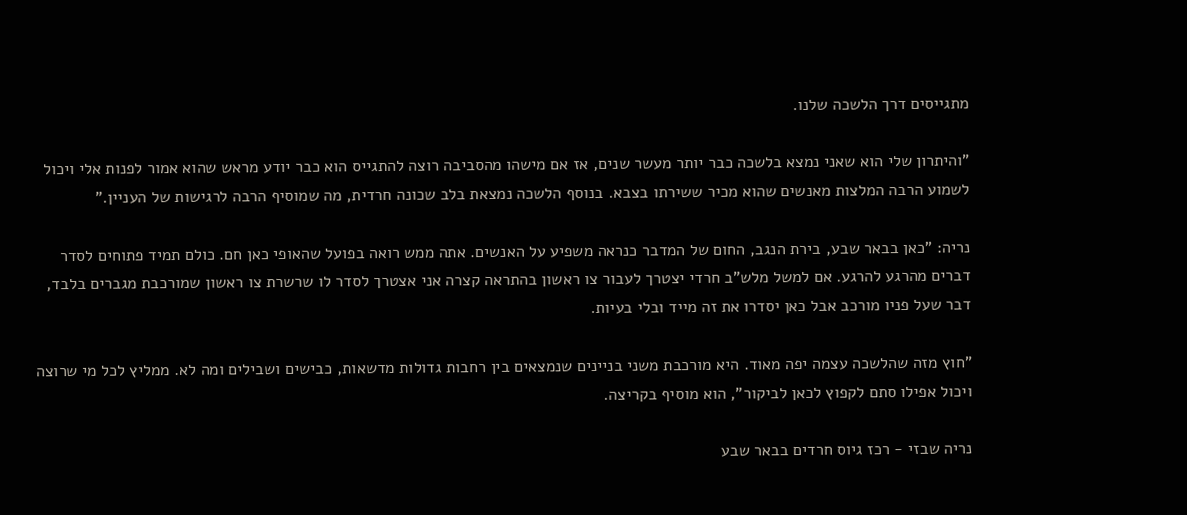מתגייסים דרך הלשכה שלנו.

"והיתרון שלי הוא שאני נמצא בלשכה כבר יותר מעשר שנים, אז אם מישהו מהסביבה רוצה להתגייס הוא כבר יודע מראש שהוא אמור לפנות אלי ויכול לשמוע הרבה המלצות מאנשים שהוא מכיר ששירתו בצבא. בנוסף הלשכה נמצאת בלב שכונה חרדית, מה שמוסיף הרבה לרגישות של העניין."

נריה: "כאן בבאר שבע, בירת הנגב, החום של המדבר כנראה משפיע על האנשים. אתה ממש רואה בפועל שהאופי כאן חם. כולם תמיד פתוחים לסדר דברים מהרגע להרגע. אם למשל מלש"ב חרדי יצטרך לעבור צו ראשון בהתראה קצרה אני אצטרך לסדר לו שרשרת צו ראשון שמורכבת מגברים בלבד, דבר שעל פניו מורכב אבל כאן יסדרו את זה מייד ובלי בעיות.

"חוץ מזה שהלשכה עצמה יפה מאוד. היא מורכבת משני בניינים שנמצאים בין רחבות גדולות מדשאות, כבישים ושבילים ומה לא. ממליץ לכל מי שרוצה ויכול אפילו סתם לקפוץ לכאן לביקור", הוא מוסיף בקריצה.

נריה שבזי - רכז גיוס חרדים בבאר שבע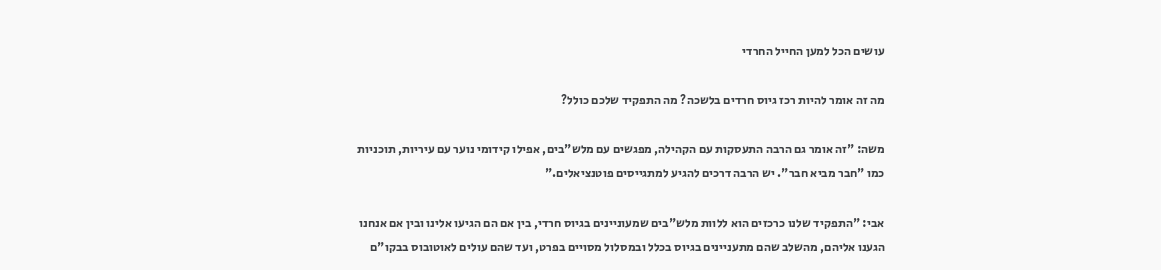עושים הכל למען החייל החרדי

מה זה אומר להיות רכז גיוס חרדים בלשכה? מה התפקיד שלכם כולל?

משה: "זה אומר גם הרבה התעסקות עם הקהילה, מפגשים עם מלש"בים, אפילו קידומי נוער עם עיריות, תוכניות כמו "חבר מביא חבר". יש הרבה דרכים להגיע למתגייסים פוטנציאלים."

אבי: "התפקיד שלנו כרכזים הוא ללוות מלש"בים שמעוניינים בגיוס חרדי, בין אם הם הגיעו אלינו ובין אם אנחנו הגענו אליהם, מהשלב שהם מתעניינים בגיוס בכלל ובמסלול מסויים בפרט, ועד שהם עולים לאוטובוס בבקו"ם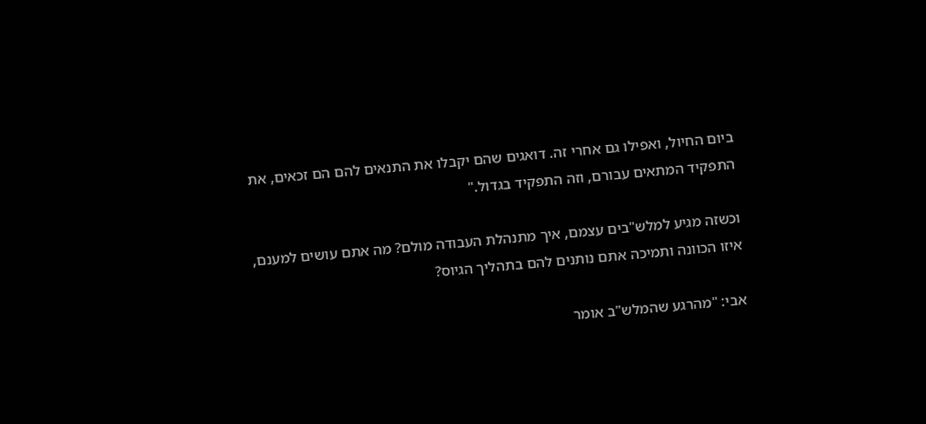ביום החיול, ואפילו גם אחרי זה. דואגים שהם יקבלו את התנאים להם הם זכאים, את התפקיד המתאים עבורם, וזה התפקיד בגדול."

וכשזה מגיע למלש"בים עצמם, איך מתנהלת העבודה מולם? מה אתם עושים למענם, איזו הכוונה ותמיכה אתם נותנים להם בתהליך הגיוס?

אבי: "מהרגע שהמלש"ב אומר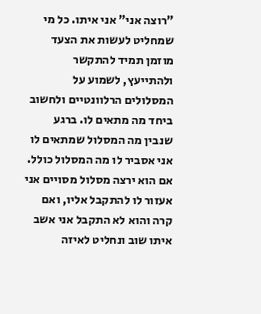"רוצה אני" אני איתו. כל מי שמחליט לעשות את הצעד מוזמן תמיד להתקשר ולהתייעץ, לשמוע על המסלולים הרלוונטיים ולחשוב ביחד מה מתאים לו. ברגע שנבין מה המסלול שמתאים לו אני אסביר לו מה המסלול כולל. אם הוא ירצה מסלול מסויים אני אעזור לו להתקבל אליו, ואם קרה והוא לא התקבל אני אשב איתו שוב ונחליט לאיזה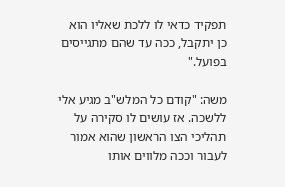תפקיד כדאי לו ללכת שאליו הוא כן יתקבל, ככה עד שהם מתגייסים בפועל."

משה: "קודם כל המלש"ב מגיע אלי ללשכה. אז עושים לו סקירה על תהליכי הצו הראשון שהוא אמור לעבור וככה מלווים אותו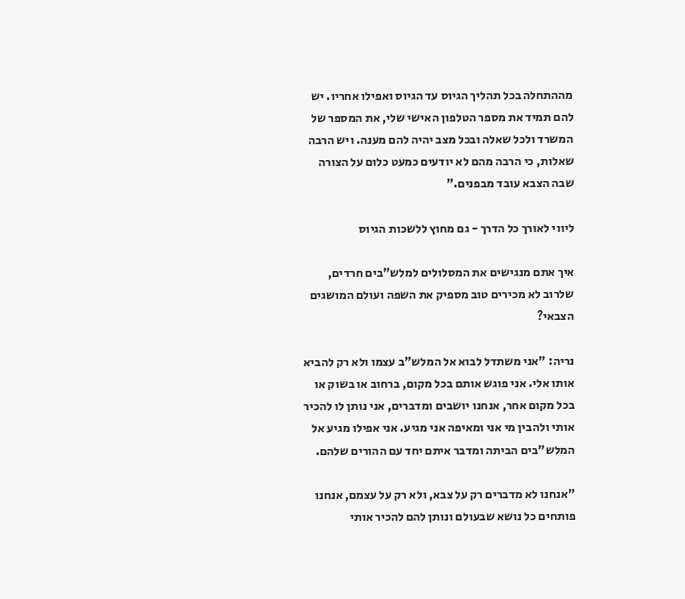מההתחלה בכל תהליך הגיוס עד הגיוס ואפילו אחריו. יש להם תמיד את מספר הטלפון האישי שלי, את המספר של המשרד ולכל שאלה ובכל מצב יהיה להם מענה. ויש הרבה שאלות, כי הרבה מהם לא יודעים כמעט כלום על הצורה שבה הצבא עובד מבפנים."

ליווי לאורך כל הדרך - גם מחוץ ללשכות הגיוס

איך אתם מנגישים את המסלולים למלש"בים חרדים, שלרוב לא מכירים טוב מספיק את השפה ועולם המושגים הצבאי?

נריה: "אני משתדל לבוא אל המלש"ב עצמו ולא רק להביא אותו אלי. אני פוגש אותם בכל מקום, ברחוב או בשוק או בכל מקום אחר, אנחנו יושבים ומדברים, אני נותן לו להכיר אותי ולהבין מי אני ומאיפה אני מגיע. אני אפילו מגיע אל המלש"בים הביתה ומדבר איתם יחד עם ההורים שלהם.

"אנחנו לא מדברים רק על צבא, ולא רק על עצמם, אנחנו פותחים כל נושא שבעולם ונותן להם להכיר אותי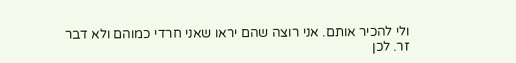ולי להכיר אותם. אני רוצה שהם יראו שאני חרדי כמוהם ולא דבר זר. לכן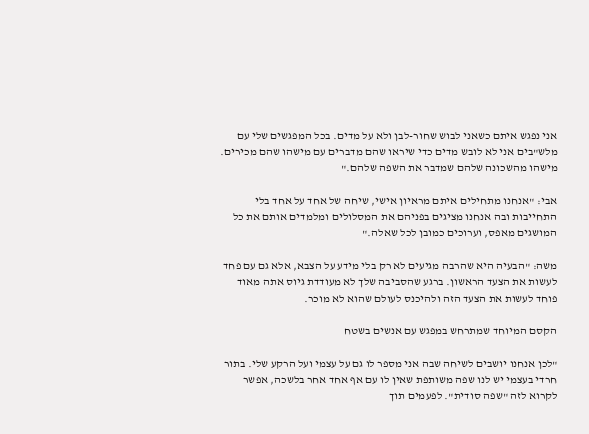אני נפגש איתם כשאני לבוש שחור-לבן ולא על מדים. בכל המפגשים שלי עם מלש"בים אני לא לובש מדים כדי שיראו שהם מדברים עם מישהו שהם מכירים. מישהו מהשכונה שלהם שמדבר את השפה שלהם."

אבי: "אנחנו מתחילים איתם מראיון אישי, שיחה של אחד על אחד בלי התחייבות ובה אנחנו מציגים בפניהם את המסלולים ומלמדים אותם את כל המושגים מאפס, וערוכים כמובן לכל שאלה."

משה: "הבעיה היא שהרבה מגיעים לא רק בלי מידע על הצבא, אלא גם עם פחד לעשות את הצעד הראשון. ברגע שהסביבה שלך לא מעודדת גיוס אתה מאוד פוחד לעשות את הצעד הזה ולהיכנס לעולם שהוא לא מוכר.

הקסם המיוחד שמתרחש במפגש עם אנשים בשטח

"לכן אנחנו יושבים לשיחה שבה אני מספר לו גם על עצמי ועל הרקע שלי. בתור חרדי בעצמי יש לנו שפה משותפת שאין לו עם אף אחד אחר בלשכה, אפשר לקרוא לזה "שפה סודית". לפעמים תוך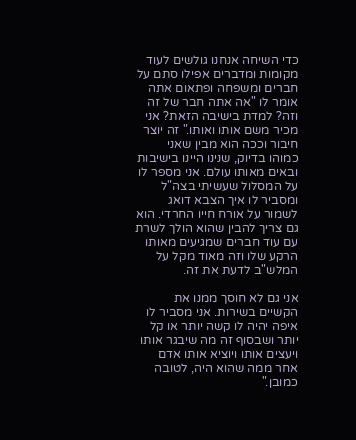כדי השיחה אנחנו גולשים לעוד מקומות ומדברים אפילו סתם על חברים ומשפחה ופתאום אתה אומר לו "אה אתה חבר של זה וזה? למדת בישיבה הזאת? אני מכיר משם אותו ואותו." זה יוצר חיבור וככה הוא מבין שאני כמוהו בדיוק, שנינו היינו בישיבות ובאים מאותו עולם. אני מספר לו על המסלול שעשיתי בצה"ל ומסביר לו איך הצבא דואג לשמור על אורח חייו החרדי. הוא גם צריך להבין שהוא הולך לשרת עם עוד חברים שמגיעים מאותו הרקע שלו וזה מאוד מקל על המלש"ב לדעת את זה.

אני גם לא חוסך ממנו את הקשיים בשירות. אני מסביר לו איפה יהיה לו קשה יותר או קל יותר ושבסוף זה מה שיבגר אותו ויעצים אותו ויוציא אותו אדם אחר ממה שהוא היה, לטובה כמובן."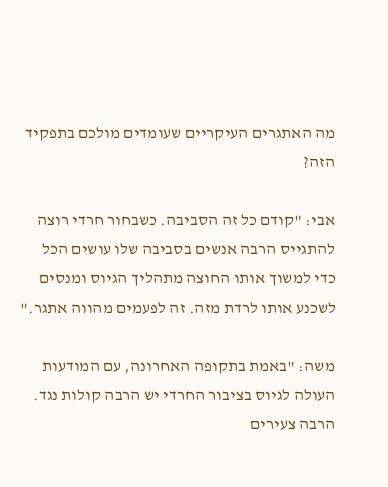מה האתגרים העיקריים שעומדים מולכם בתפקיד הזה?

אבי: "קודם כל זה הסביבה. כשבחור חרדי רוצה להתגייס הרבה אנשים בסביבה שלו עושים הכל כדי למשוך אותו החוצה מתהליך הגיוס ומנסים לשכנע אותו לרדת מזה. זה לפעמים מהווה אתגר."

משה: "באמת בתקופה האחרונה, עם המודעות העולה לגיוס בציבור החרדי יש הרבה קולות נגד. הרבה צעירים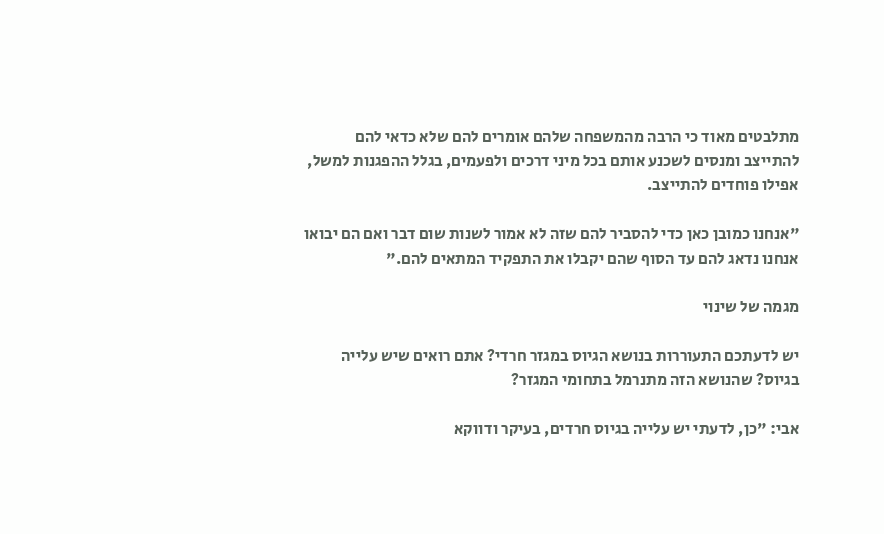מתלבטים מאוד כי הרבה מהמשפחה שלהם אומרים להם שלא כדאי להם להתייצב ומנסים לשכנע אותם בכל מיני דרכים ולפעמים, בגלל ההפגנות למשל, אפילו פוחדים להתייצב.

"אנחנו כמובן כאן כדי להסביר להם שזה לא אמור לשנות שום דבר ואם הם יבואו אנחנו נדאג להם עד הסוף שהם יקבלו את התפקיד המתאים להם."

מגמה של שינוי

יש לדעתכם התעוררות בנושא הגיוס במגזר חרדי? אתם רואים שיש עלייה בגיוס? שהנושא הזה מתנרמל בתחומי המגזר?

אבי: "כן, לדעתי יש עלייה בגיוס חרדים, בעיקר ודווקא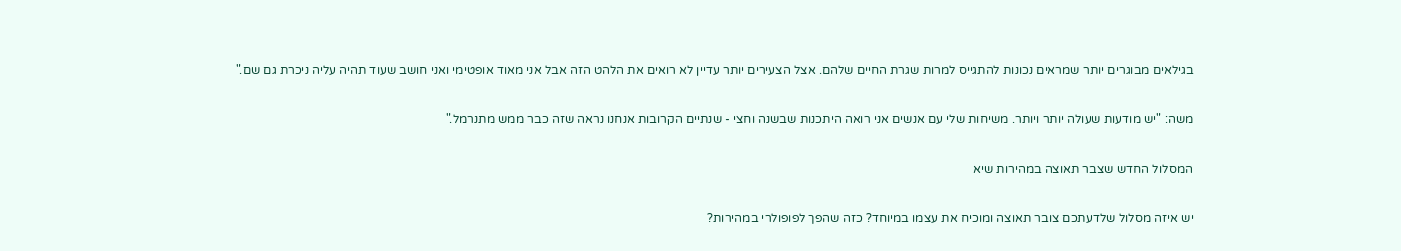בגילאים מבוגרים יותר שמראים נכונות להתגייס למרות שגרת החיים שלהם. אצל הצעירים יותר עדיין לא רואים את הלהט הזה אבל אני מאוד אופטימי ואני חושב שעוד תהיה עליה ניכרת גם שם."

משה: "יש מודעות שעולה יותר ויותר. משיחות שלי עם אנשים אני רואה היתכנות שבשנה וחצי - שנתיים הקרובות אנחנו נראה שזה כבר ממש מתנרמל."

המסלול החדש שצבר תאוצה במהירות שיא

יש איזה מסלול שלדעתכם צובר תאוצה ומוכיח את עצמו במיוחד? כזה שהפך לפופולרי במהירות?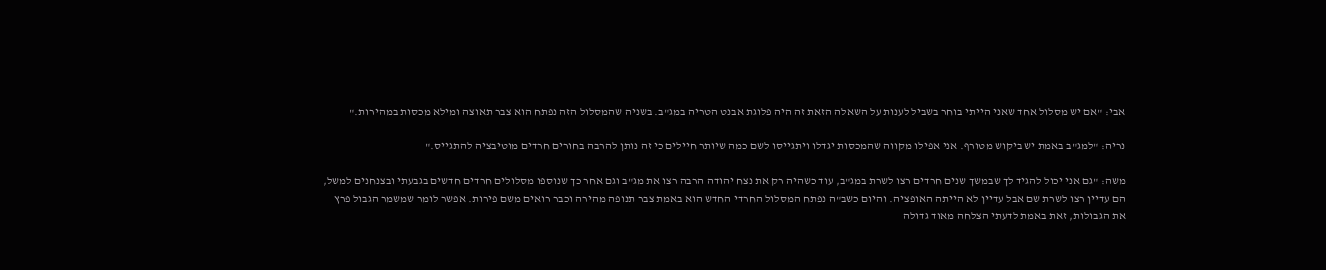אבי: "אם יש מסלול אחד שאני הייתי בוחר בשביל לענות על השאלה הזאת זה היה פלוגת אבנט הטריה במג"ב. בשניה שהמסלול הזה נפתח הוא צבר תאוצה ומילא מכסות במהירות."

נריה: "למג"ב באמת יש ביקוש מטורף. אני אפילו מקווה שהמכסות יגדלו ויתגייסו לשם כמה שיותר חיילים כי זה נותן להרבה בחורים חרדים מוטיבציה להתגייס."

משה: "גם אני יכול להגיד לך שבמשך שנים חרדים רצו לשרת במג"ב, עוד כשהיה רק את נצח יהודה הרבה רצו את מג"ב וגם אחר כך שנוספו מסלולים חרדים חדשים בגבעתי ובצנחנים למשל, הם עדיין רצו לשרת שם אבל עדיין לא הייתה האופציה. והיום כשב"ה נפתח המסלול החרדי החדש הוא באמת צבר תנופה מהירה וכבר רואים משם פירות. אפשר לומר שמשמר הגבול פרץ את הגבולות, זאת באמת לדעתי הצלחה מאוד גדולה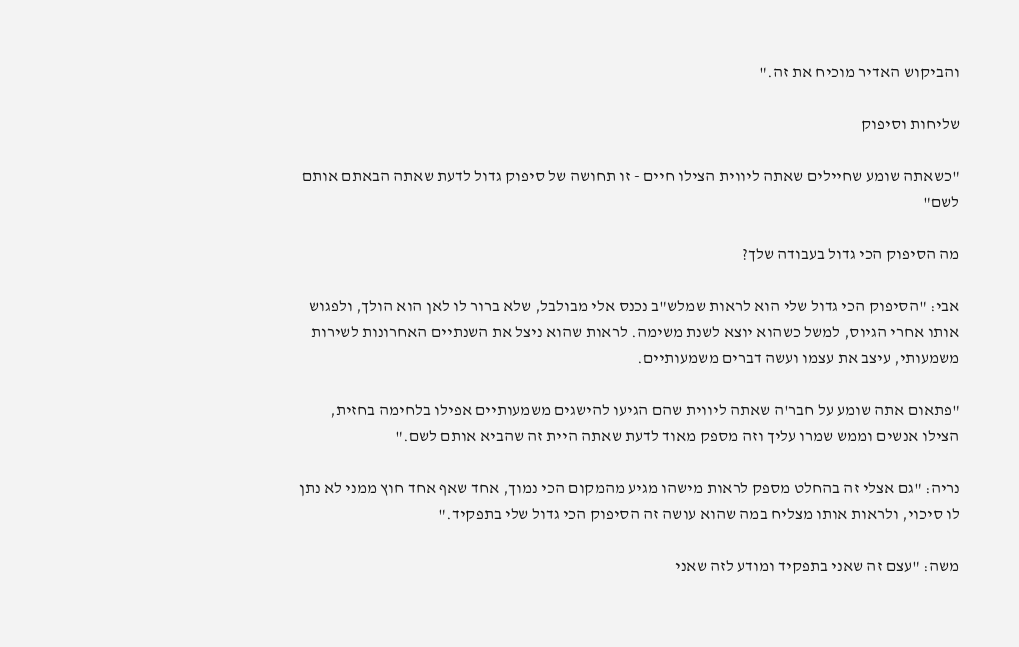והביקוש האדיר מוכיח את זה."

שליחות וסיפוק

"כשאתה שומע שחיילים שאתה ליווית הצילו חיים - זו תחושה של סיפוק גדול לדעת שאתה הבאתם אותם לשם"

מה הסיפוק הכי גדול בעבודה שלך?

אבי: "הסיפוק הכי גדול שלי הוא לראות שמלש"ב נכנס אלי מבולבל, שלא ברור לו לאן הוא הולך, ולפגוש אותו אחרי הגיוס, למשל כשהוא יוצא לשנת משימה. לראות שהוא ניצל את השנתיים האחרונות לשירות משמעותי, עיצב את עצמו ועשה דברים משמעותיים.

"פתאום אתה שומע על חבר'ה שאתה ליווית שהם הגיעו להישגים משמעותיים אפילו בלחימה בחזית, הצילו אנשים וממש שמרו עליך וזה מספק מאוד לדעת שאתה היית זה שהביא אותם לשם."

נריה: "גם אצלי זה בהחלט מספק לראות מישהו מגיע מהמקום הכי נמוך, אחד שאף אחד חוץ ממני לא נתן לו סיכוי, ולראות אותו מצליח במה שהוא עושה זה הסיפוק הכי גדול שלי בתפקיד."

משה: "עצם זה שאני בתפקיד ומודע לזה שאני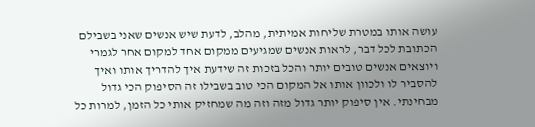עושה אותו במטרת שליחות אמיתית, מהלב, לדעת שיש אנשים שאני בשבילם הכתובת לכל דבר, לראות אנשים שמגיעים ממקום אחד למקום אחר לגמרי ויוצאים אנשים טובים יותר והכל בזכות זה שידעת איך להדריך אותו ואיך להסביר לו ולכוון אותו אל המקום הכי טוב בשבילו זה הסיפוק הכי גדול מבחינתי. אין סיפוק יותר גדול מזה וזה מה שמחזיק אותי כל הזמן, למרות כל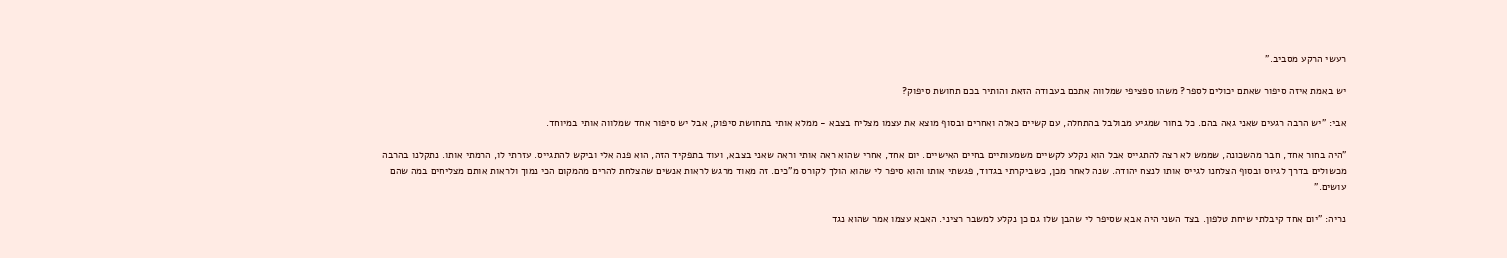רעשי הרקע מסביב."

יש באמת איזה סיפור שאתם יכולים לספר? משהו ספציפי שמלווה אתכם בעבודה הזאת והותיר בכם תחושת סיפוק?

אבי: "יש הרבה רגעים שאני גאה בהם. כל בחור שמגיע מבולבל בהתחלה, עם קשיים כאלה ואחרים ובסוף מוצא את עצמו מצליח בצבא - ממלא אותי בתחושת סיפוק, אבל יש סיפור אחד שמלווה אותי במיוחד.

"היה בחור אחד, חבר מהשכונה, שממש לא רצה להתגייס אבל הוא נקלע לקשיים משמעותיים בחיים האישיים. יום אחד, אחרי שהוא ראה אותי וראה שאני בצבא, ועוד בתפקיד הזה, הוא פנה אלי וביקש להתגייס. עזרתי לו, הרמתי אותו. נתקלנו בהרבה מכשולים בדרך לגיוס ובסוף הצלחנו לגייס אותו לנצח יהודה. שנה לאחר מכן, כשביקרתי בגדוד, פגשתי אותו והוא סיפר לי שהוא הולך לקורס מ"כים. זה מאוד מרגש לראות אנשים שהצלחת להרים מהמקום הכי נמוך ולראות אותם מצליחים במה שהם עושים."

נריה: "יום אחד קיבלתי שיחת טלפון. בצד השני היה אבא שסיפר לי שהבן שלו גם כן נקלע למשבר רציני. האבא עצמו אמר שהוא נגד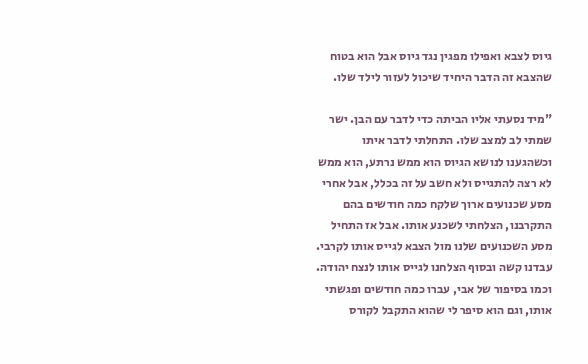גיוס לצבא ואפילו מפגין נגד גיוס אבל הוא בטוח שהצבא זה הדבר היחיד שיכול לעזור לילד שלו.

"מיד נסעתי אליו הביתה כדי לדבר עם הבן. ישר שמתי לב למצב שלו. התחלתי לדבר איתו וכשהגענו לנושא הגיוס הוא ממש נרתע, הוא ממש לא רצה להתגייס ולא חשב על זה בכלל, אבל אחרי מסע שכנועים ארוך שלקח כמה חודשים בהם התקרבנו, הצלחתי לשכנע אותו. אבל אז התחיל מסע השכנועים שלנו מול הצבא לגייס אותו לקרבי. עבדנו קשה ובסוף הצלחנו לגייס אותו לנצח יהודה. וכמו בסיפור של אבי, עברו כמה חודשים ופגשתי אותו, וגם הוא סיפר לי שהוא התקבל לקורס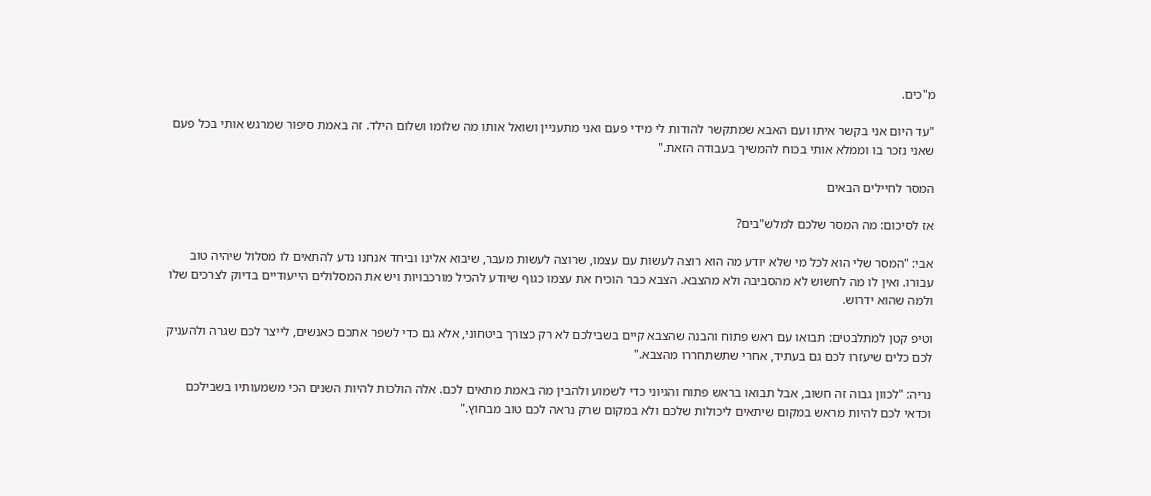מ"כים.

"עד היום אני בקשר איתו ועם האבא שמתקשר להודות לי מידי פעם ואני מתעניין ושואל אותו מה שלומו ושלום הילד. זה באמת סיפור שמרגש אותי בכל פעם שאני נזכר בו וממלא אותי בכוח להמשיך בעבודה הזאת."

המסר לחיילים הבאים

אז לסיכום: מה המסר שלכם למלש"בים?

אבי: "המסר שלי הוא לכל מי שלא יודע מה הוא רוצה לעשות עם עצמו, שרוצה לעשות מעבר, שיבוא אלינו וביחד אנחנו נדע להתאים לו מסלול שיהיה טוב עבורו. ואין לו מה לחשוש לא מהסביבה ולא מהצבא. הצבא כבר הוכיח את עצמו כגוף שיודע להכיל מורכבויות ויש את המסלולים הייעודיים בדיוק לצרכים שלו ולמה שהוא ידרוש.

וטיפ קטן למתלבטים: תבואו עם ראש פתוח והבנה שהצבא קיים בשבילכם לא רק כצורך ביטחוני, אלא גם כדי לשפר אתכם כאנשים, לייצר לכם שגרה ולהעניק לכם כלים שיעזרו לכם גם בעתיד, אחרי שתשתחררו מהצבא."

נריה: "לכוון גבוה זה חשוב, אבל תבואו בראש פתוח והגיוני כדי לשמוע ולהבין מה באמת מתאים לכם. אלה הולכות להיות השנים הכי משמעותיו בשבילכם וכדאי לכם להיות מראש במקום שיתאים ליכולות שלכם ולא במקום שרק נראה לכם טוב מבחוץ."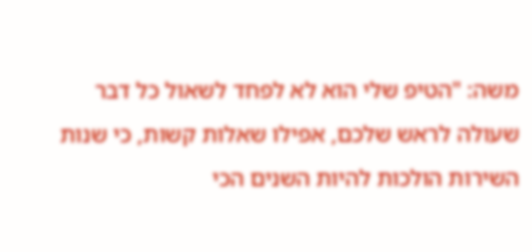משה: "הטיפ שלי הוא לא לפחד לשאול כל דבר שעולה לראש שלכם, אפילו שאלות קשות, כי שנות השירות הולכות להיות השנים הכי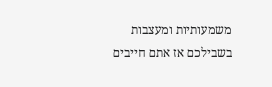משמעותיות ומעצבות בשבילכם אז אתם חייבים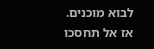לבוא מוכנים. אז אל תחסכו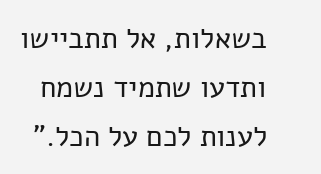בשאלות, אל תתביישו ותדעו שתמיד נשמח לענות לכם על הכל."